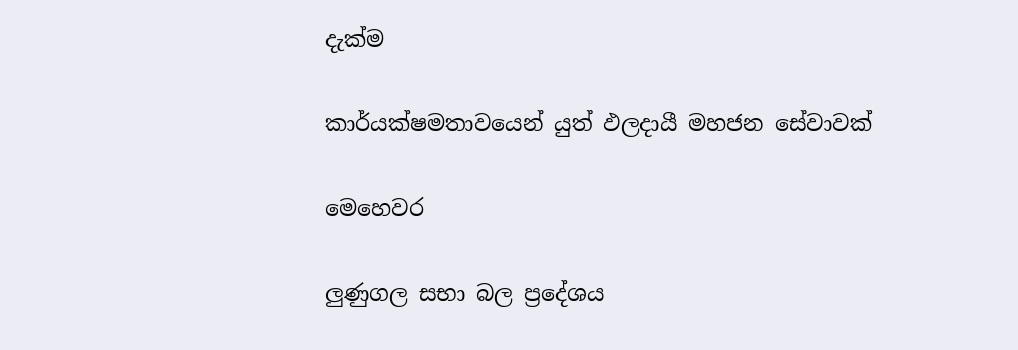දැක්ම

කාර්යක්ෂමතාවයෙන් යුත් ඵලදායී මහජන සේවාවක්

මෙහෙවර

ලුණුගල සභා බල ප්‍රදේශය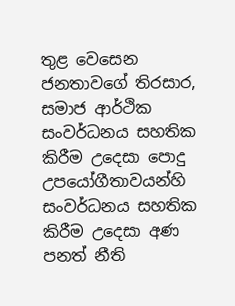තුළ වෙසෙන ජනතාවගේ තිරසාර, සමාජ ආර්ථික සංවර්ධනය සහතික කිරීම උදෙසා පොදු උපයෝගීතාවයන්හි සංවර්ධනය සහතික කිරීම උදෙසා අණ පනත් නීති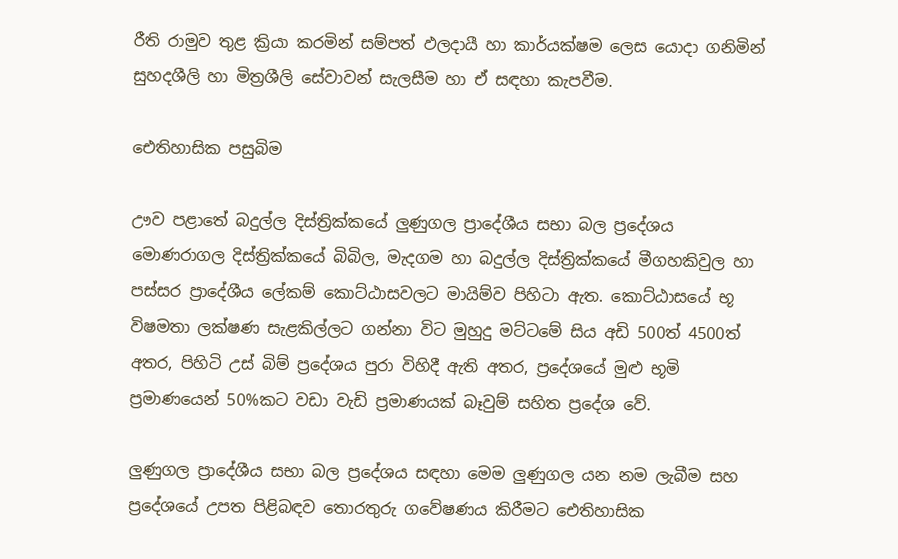රීති රාමුව තුළ ක්‍රියා කරමින් සම්පත් ඵලදායී හා කාර්යක්ෂම ලෙස යොදා ගනිමින් සුහදශීලි හා මිත්‍රශීලි සේවාවන් සැලසීම හා ඒ සඳහා කැපවීම.

ඓතිහාසික පසුබිම

ඌව පළාතේ බදුල්ල දිස්ත්‍රික්කයේ ලුණුගල ප්‍රාදේශීය සභා බල ප්‍රදේශය මොණරාගල දිස්ත්‍රික්කයේ බිබිල, මැදගම හා බදුල්ල දිස්ත්‍රික්කයේ මීගහකිවුල හා පස්සර ප්‍රාදේශීය ලේකම් කොට්ඨාසවලට මායිම්ව පිහිටා ඇත. කොට්ඨාසයේ භූ විෂමතා ලක්ෂණ සැළකිල්ලට ගන්නා විට මුහුදු මට්ටමේ සිය අඩි 500ත් 4500ත් අතර, පිහිටි උස් බිම් ප්‍රදේශය පුරා විහිදී ඇති අතර, ප්‍රදේශයේ මුළු භූමි ප්‍රමාණයෙන් 50%කට වඩා වැඩි ප්‍රමාණයක් බෑවුම් සහිත ප්‍රදේශ වේ.

ලුණුගල ප්‍රාදේශීය සභා බල ප්‍රදේශය සඳහා මෙම ලුණුගල යන නම ලැබීම සහ ප්‍රදේශයේ උපත පිළිබඳව තොරතුරු ගවේෂණය කිරීමට ඓතිහාසික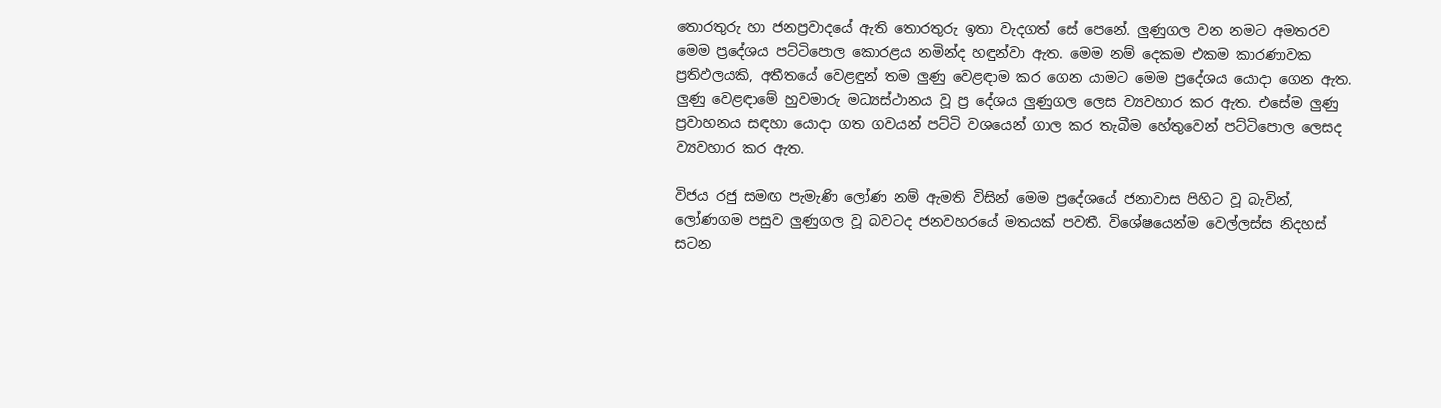තොරතුරු හා ජනප්‍රවාදයේ ඇති තොරතුරු ඉතා වැදගත් සේ පෙනේ. ලුණුගල වන නමට අමතරව මෙම ප්‍රදේශය පට්ටිපොල කොරළය නමින්ද හඳුන්වා ඇත. මෙම නම් දෙකම එකම කාරණාවක ප්‍රතිඵලයකි, අතීතයේ වෙළඳුන් තම ලුණු වෙළඳාම කර ගෙන යාමට මෙම ප්‍රදේශය යොදා ගෙන ඇත. ලුණු වෙළඳාමේ හුවමාරු මධ්‍යස්ථානය වූ ප්‍ර දේශය ලුණුගල ලෙස ව්‍යවහාර කර ඇත. එසේම ලුණු ප්‍රවාහනය සඳහා යොදා ගත ගවයන් පට්ටි වශයෙන් ගාල කර තැබීම හේතුවෙන් පට්ටිපොල ලෙසද ව්‍යවහාර කර ඇත.

විජය රජු සමඟ පැමැණි ලෝණ නම් ඇමති විසින් මෙම ප්‍රදේශයේ ජනාවාස පිහිට වූ බැවින්, ලෝණගම පසුව ලුණුගල වූ බවටද ජනවහරයේ මතයක් පවතී. විශේෂයෙන්ම වෙල්ලස්ස නිදහස් සටන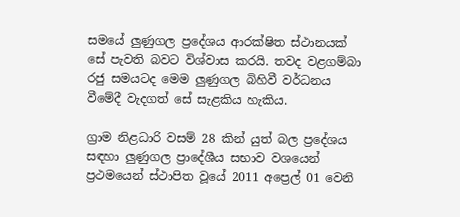සමයේ ලුණුගල ප්‍රදේශය ආරක්ෂිත ස්ථානයක් සේ පැවති බවට විශ්වාස කරයි. තවද වළගම්බා රජු සමයටද මෙම ලුණුගල බිහිවී වර්ධනය වීමේදී වැදගත් සේ සැළකිය හැකිය.

ග්‍රාම නිළධාරි වසම් 28 කින් යුත් බල ප්‍රදේශය සඳහා ලුණුගල ප්‍රාදේශීය සභාව වශයෙන් ප්‍රථමයෙන් ස්ථාපිත වූයේ 2011 අප්‍රෙල් 01 වෙනි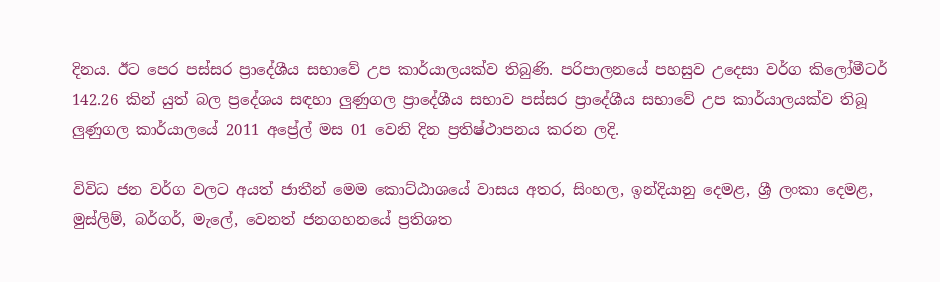දිනය. ඊට පෙර පස්සර ප්‍රාදේශීය සභාවේ උප කාර්යාලයක්ව තිබුණි. පරිපාලනයේ පහසුව උදෙසා වර්ග කිලෝමීටර් 142.26 කින් යුත් බල ප්‍රදේශය සඳහා ලුණුගල ප්‍රාදේශීය සභාව පස්සර ප්‍රාදේශීය සභාවේ උප කාර්යාලයක්ව තිබූ ලුණුගල කාර්යාලයේ 2011 අප්‍රේල් මස 01 වෙනි දින ප්‍රතිෂ්ථාපනය කරන ලදි.

විවිධ ජන වර්ග වලට අයත් ජාතීන් මෙම කොට්ඨාශයේ වාසය අතර, සිංහල, ඉන්දියානු දෙමළ, ශ්‍රී ලංකා දෙමළ, මුස්ලිම්, බර්ගර්, මැලේ, වෙනත් ජනගහනයේ ප්‍රතිශත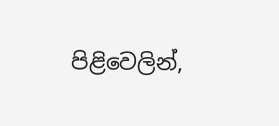පිළිවෙලින්,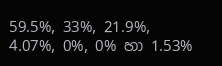59.5%, 33%, 21.9%, 4.07%, 0%, 0% හා 1.53%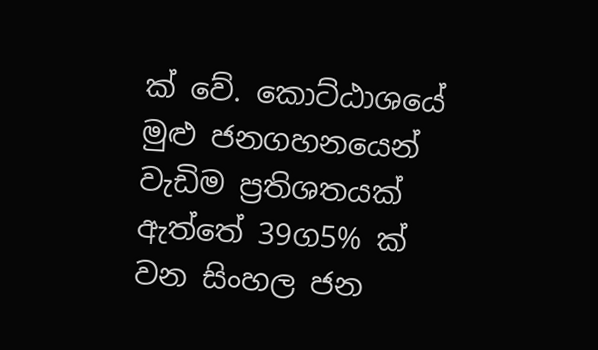ක් වේ. කොට්ඨාශයේ මුළු ජනගහනයෙන් වැඩිම ප්‍රතිශතයක් ඇත්තේ 39ග5% ක් වන සිංහල ජන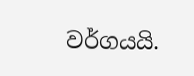වර්ගයයි.